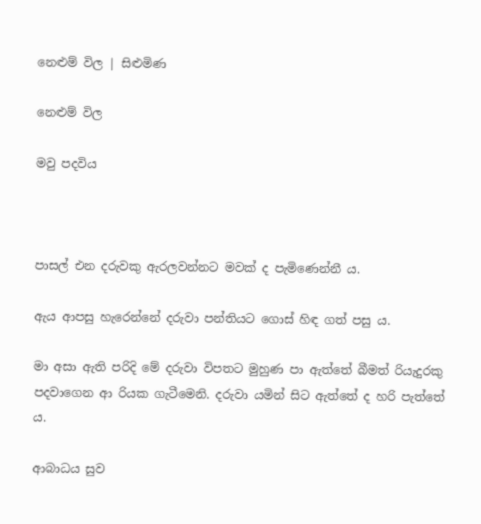නෙළුම් විල | සිළුමිණ

නෙළුම් විල

මවු පදවිය



පාසල් එන දරුවකු ඇරලවන්නට මවක් ද පැමිණෙන්නී ය.

ඇය ආපසු හැරෙන්නේ දරුවා පන්තියට ගොස් හිඳ ගත් පසු ය.

මා අසා ඇති පරිදි‍ මේ දරුවා විපතට මුහුණ පා ඇත්තේ බීමත් රියැදුරකු පදවාගෙන ආ රියක ගැටීමෙනි. දරුවා යමින් සිට ඇත්තේ ද හරි පැත්තේ ය.

ආබාධය සුව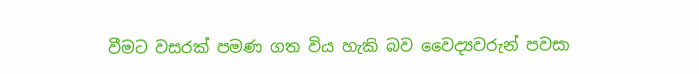වීමට වසරක් පමණ ගත විය හැකි බව වෛද්‍යවරුන් පවසා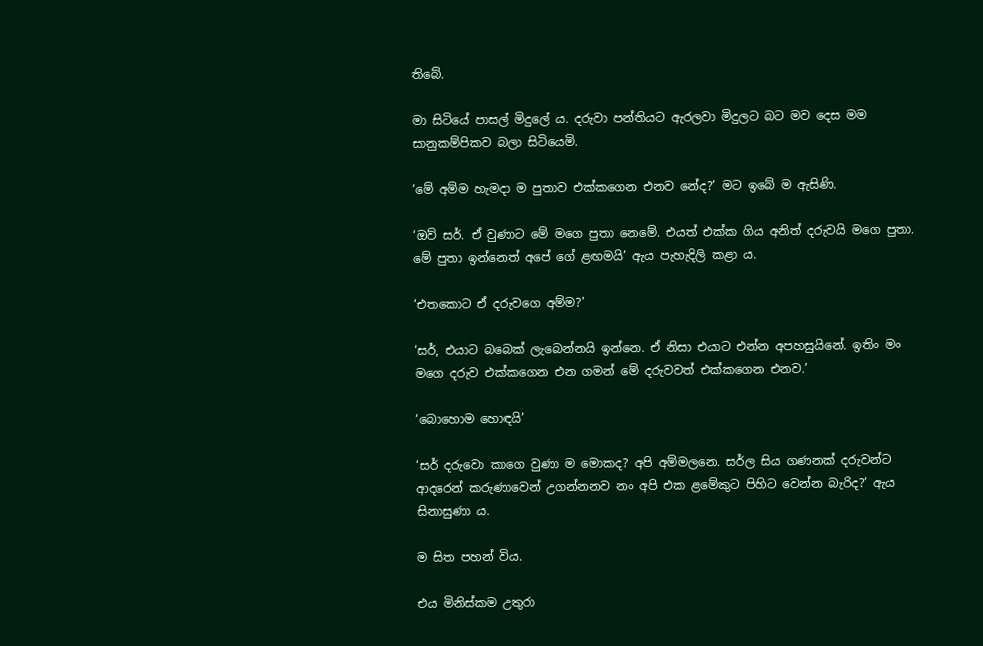තිබේ.

මා සිටියේ පාසල් මිදුලේ ය. දරුවා පන්තියට ඇරලවා මිදුලට බට මව දෙස මම සානුකම්පිකව බලා සිටියෙමි.

‘මේ අම්ම හැමදා ම පුතාව එක්කගෙන එනව නේද?’ මට ඉබේ ම ඇසිණි.

‘ඔව් සර්. ඒ වුණාට මේ මගෙ පුතා නෙමේ. එයත් එක්ක ගිය අනිත් දරුවයි මගෙ පුතා. මේ පුතා ඉන්නෙත් අපේ ගේ ළඟමයි’ ඇය පැහැදිලි කළා ය.

‘එතකොට ඒ දරුවගෙ අම්ම?’

‘සර්, එයාට බබෙක් ලැබෙන්නයි ඉන්නෙ. ඒ නිසා එයාට එන්න අපහසුයිනේ. ඉතිං මං මගෙ දරුව එක්කගෙන එන ගමන් මේ දරුවවත් එක්කගෙන එනව.’

‘බො‍හොම හොඳයි’

‘සර් දරුවො කාගෙ වුණා ම මොකද? අපි අම්මලනෙ. සර්ල සිය ගණනක් දරුවන්ට ආදරෙන් කරුණාවෙන් උගන්නනව නං අපි එක ළමේකුට පිහිට වෙන්න බැරිද?’ ඇය සිනාසුණා ය.

ම සිත පහන් විය.

එය මිනිස්කම උතුරා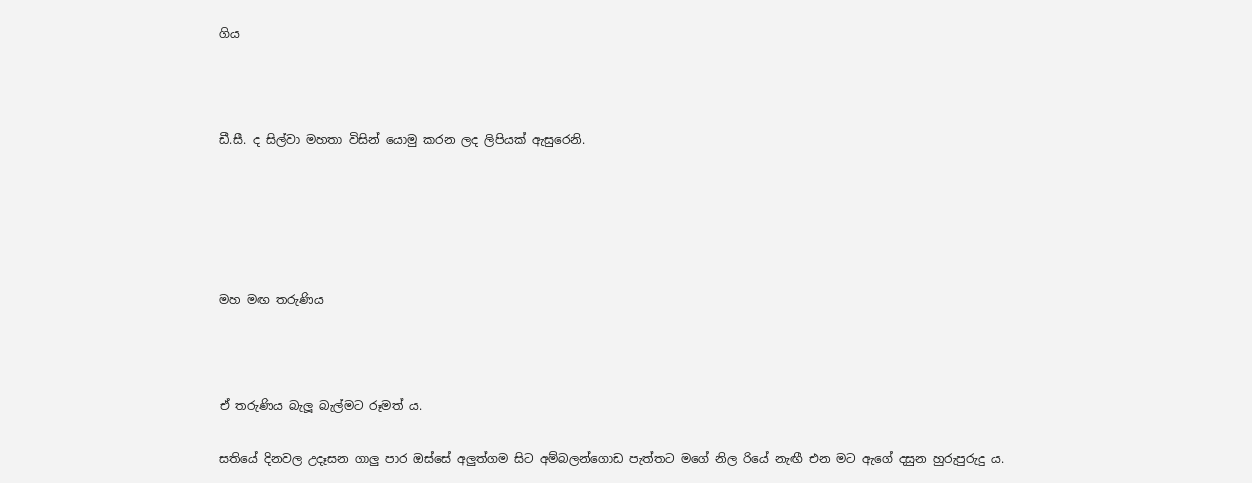ගිය



ඩී.සී. ද සිල්වා මහතා විසින් යොමු කරන ලද ලිපියක් ඇසුරෙනි.





මහ මඟ තරුණිය



ඒ තරුණිය බැලූ බැල්මට රූමත් ය.

සතියේ දිනවල උදෑසන ගාලු පාර ඔස්සේ අලුත්ගම සිට අම්බලන්ගොඩ පැත්තට මගේ නිල රියේ නැඟී එන මට ඇගේ දසුන හුරුපුරුදු ය.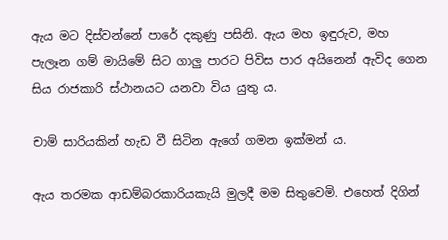ඇය මට දිස්වන්නේ පාරේ දකුණු පසිනි. ඇය මහ ඉඳුරුව, මහ පැලෑන ගම් මායිමේ සිට ගාලු පාරට පිවිස පාර අයිනෙන් ඇවිද ගෙන සිය රාජකාරි ස්ථානයට යනවා විය යුතු ය.

චාම් සාරියකින් හැඩ වී සිටින ඇගේ ගමන ඉක්මන් ය.

ඇය තරමක ආඩම්බරකාරියකැයි මුලදී මම සිතුවෙමි. එහෙත් දිගින්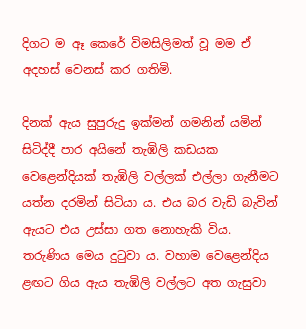දිගට ම ඈ කෙරේ විමසිලිමත් වූ මම ඒ අදහස් වෙනස් කර ගතිමි.

දිනක් ඇය සුපුරුදු ඉක්මන් ගමනින් යමින් සිටිද්දී පාර අයිනේ තැඹිලි කඩයක වෙළෙන්දියක් තැඹිලි වල්ලක් එල්ලා ගැනීමට යත්න දරමින් සිටියා ය. එය බර වැඩි බැවින් ඇයට එය උස්සා ගත නොහැකි විය. තරුණිය මෙය දුටුවා ය. වහාම වෙළෙන්දිය ළඟට ගිය ඇය තැඹිලි වල්ලට අත ගැසුවා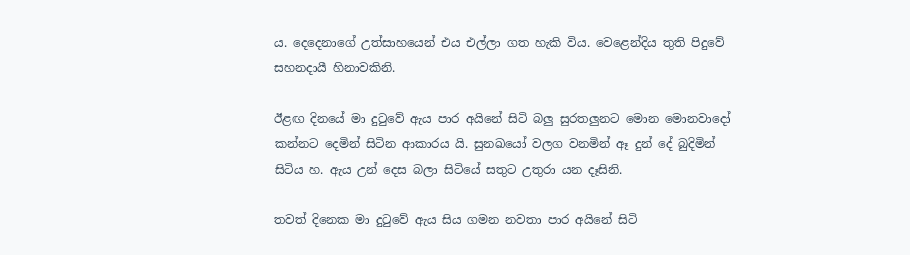ය. දෙදෙනාගේ උත්සාහයෙන් එය එල්ලා ගත හැකි විය. වෙළෙන්දිය තුති පිදුවේ සහනදායී හිනාවකිනි.

ඊළඟ දිනයේ මා දුටුවේ ඇය පාර අයිනේ සිටි බලු සුරතලුනට මොන මොනවාදෝ කන්නට දෙමින් සිටින ආකාරය යි. සුනඛයෝ වලග වනමින් ඈ දුන් දේ බුදිමින් සිටිය හ. ඇය උන් දෙස බලා සිටියේ සතුට උතුරා යන දෑසිනි.

තවත් දිනෙක මා දුටුවේ ඇය සිය ගමන නවතා පාර අයිනේ සිටි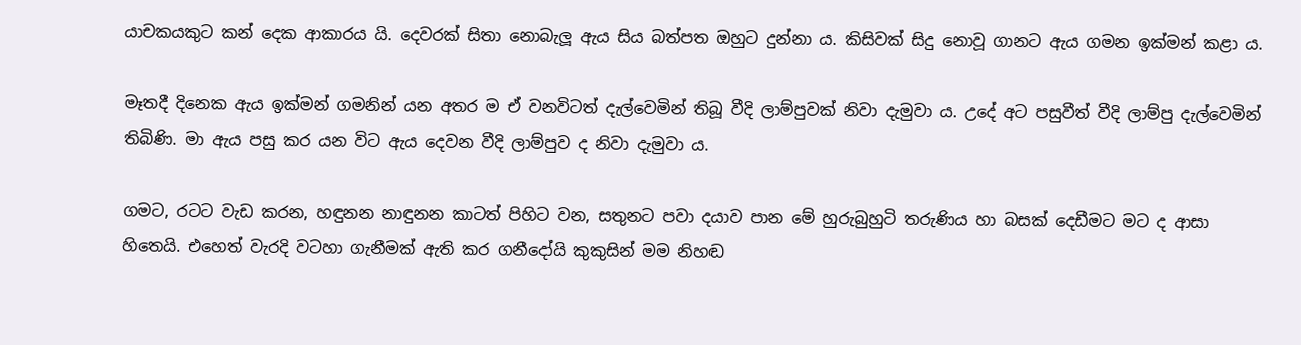යාචකයකුට කන් දෙක ආකාරය යි. දෙවරක් සිතා නොබැලූ ඇය සිය බත්පත ඔහුට දුන්නා ය. කිසිවක් සිදු නොවූ ගානට ඇය ගමන ඉක්මන් කළා ය.

මෑතදී දිනෙක ඇය ඉක්මන් ගමනින් යන අතර ම ඒ වනවිටත් දැල්වෙමින් තිබූ වීදි ලාම්පුවක් නිවා දැමුවා ය. උදේ අට පසුවීත් වීදි ලාම්පු දැල්වෙමින් තිබිණි. මා ඇය පසු කර යන විට ඇය දෙවන වීදි ලාම්පුව ද නිවා දැමුවා ය.

ගමට, රටට වැඩ කරන, හඳුනන නාඳුනන කාටත් පිහිට වන, සතුනට පවා දයාව පාන මේ හුරුබුහුටි තරුණිය හා බසක් දෙඩීමට මට ද ආසා හිතෙයි. එහෙත් වැරදි වටහා ගැනීමක් ඇති කර ගනීදෝයි කුකුසින් මම නිහඬ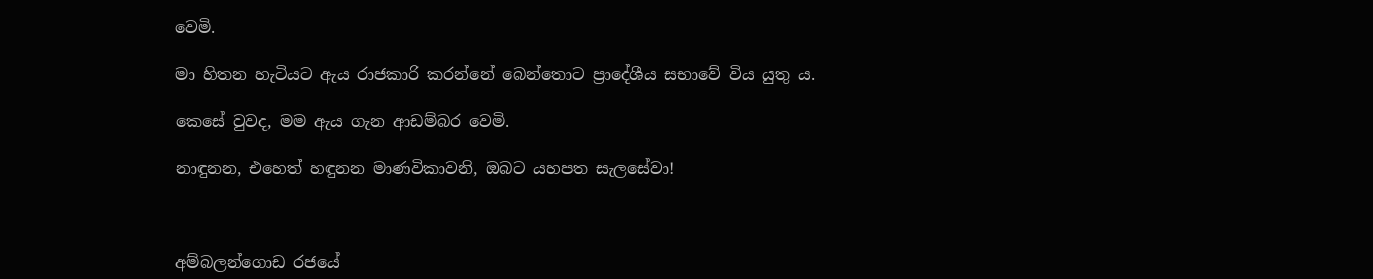වෙමි.

මා හිතන හැටියට ඇය රාජකාරි කරන්නේ බෙන්තොට ප්‍රාදේශීය සභාවේ විය යුතු ය.

කෙසේ වුවද, මම ඇය ගැන ආඩම්බර වෙමි.

නාඳුනන, එහෙත් හඳුනන මාණවිකාවනි, ඔබට යහපත සැලසේවා!



අම්බලන්ගොඩ රජයේ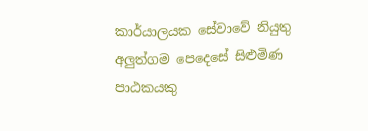කාර්යාලයක සේවාවේ නියුතු අලුත්ගම පෙදෙසේ සිළුමිණ පාඨකයකු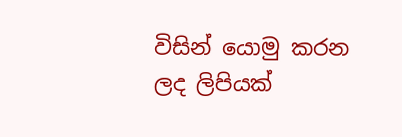විසින් යොමු කරන ලද ලිපියක්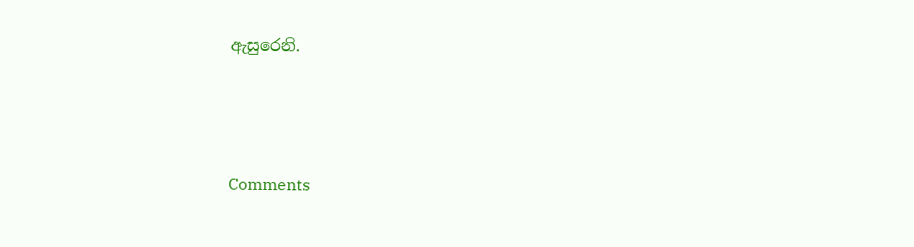ඇසුරෙනි.





Comments